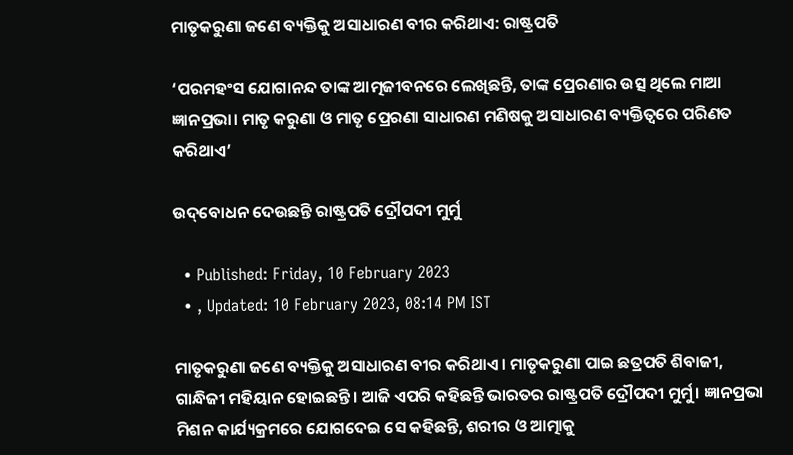ମାତୃକରୁଣା ଜଣେ ବ୍ୟକ୍ତିକୁ ଅସାଧାରଣ ବୀର କରିଥାଏ: ରାଷ୍ଟ୍ରପତି

‘ପରମହଂସ ଯୋଗାନନ୍ଦ ତାଙ୍କ ଆତ୍ମଜୀବନରେ ଲେଖିଛନ୍ତି, ତାଙ୍କ ପ୍ରେରଣାର ଉତ୍ସ ଥିଲେ ମାଆ ଜ୍ଞାନପ୍ରଭା। ମାତୃ କରୁଣା ଓ ମାତୃ ପ୍ରେରଣା ସାଧାରଣ ମଣିଷକୁ ଅସାଧାରଣ ବ୍ୟକ୍ତିତ୍ୱରେ ପରିଣତ କରିଥାଏ’

ଉଦ୍‌ବୋଧନ ଦେଉଛନ୍ତି ରାଷ୍ଟ୍ରପତି ଦ୍ରୌପଦୀ ମୁର୍ମୁ

  • Published: Friday, 10 February 2023
  • , Updated: 10 February 2023, 08:14 PM IST

ମାତୃକରୁଣା ଜଣେ ବ୍ୟକ୍ତିକୁ ଅସାଧାରଣ ବୀର କରିଥାଏ। ମାତୃକରୁଣା ପାଇ ଛତ୍ରପତି ଶିବାଜୀ, ଗାନ୍ଧିଜୀ ମହିୟାନ ହୋଇଛନ୍ତି। ଆଜି ଏପରି କହିଛନ୍ତି ଭାରତର ରାଷ୍ଟ୍ରପତି ଦ୍ରୌପଦୀ ମୁର୍ମୁ। ଜ୍ଞାନପ୍ରଭା ମିଶନ କାର୍ଯ୍ୟକ୍ରମରେ ଯୋଗଦେଇ ସେ କହିଛନ୍ତି, ଶରୀର ଓ ଆତ୍ମାକୁ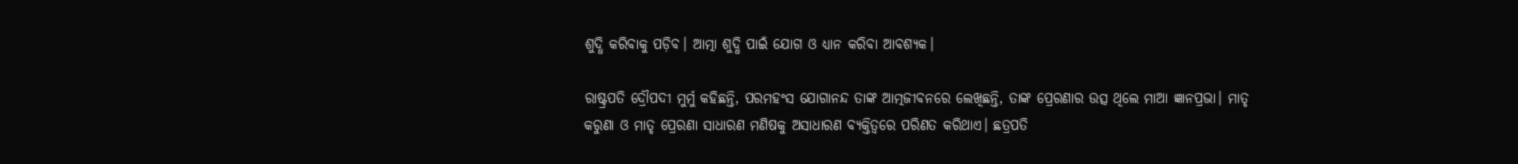ଶୁଦ୍ଧି କରିବାକୁ ପଡ଼ିବ। ଆତ୍ମା ଶୁଦ୍ଧି ପାଇଁ ଯୋଗ ଓ ଧ୍ୟାନ କରିବା ଆବଶ୍ୟକ।

ରାଷ୍ଟ୍ରପତି ଦ୍ରୌପଦୀ ମୁର୍ମୁ କହିଛନ୍ତି, ପରମହଂସ ଯୋଗାନନ୍ଦ ତାଙ୍କ ଆତ୍ମଜୀବନରେ ଲେଖିଛନ୍ତି, ତାଙ୍କ ପ୍ରେରଣାର ଉତ୍ସ ଥିଲେ ମାଆ ଜ୍ଞାନପ୍ରଭା। ମାତୃ କରୁଣା ଓ ମାତୃ ପ୍ରେରଣା ସାଧାରଣ ମଣିଷକୁ ଅସାଧାରଣ ବ୍ୟକ୍ତିତ୍ୱରେ ପରିଣତ କରିଥାଏ। ଛତ୍ରପତି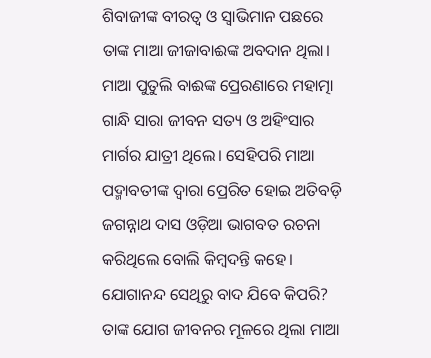ଶିବାଜୀଙ୍କ ବୀରତ୍ୱ ଓ ସ୍ୱାଭିମାନ ପଛରେ ତାଙ୍କ ମାଆ ଜୀଜାବାଈଙ୍କ ଅବଦାନ ଥିଲା। ମାଆ ପୁତୁଲି ବାଈଙ୍କ ପ୍ରେରଣାରେ ମହାତ୍ମା ଗାନ୍ଧି ସାରା ଜୀବନ ସତ୍ୟ ଓ ଅହିଂସାର ମାର୍ଗର ଯାତ୍ରୀ ଥିଲେ। ସେହିପରି ମାଆ ପଦ୍ମାବତୀଙ୍କ ଦ୍ୱାରା ପ୍ରେରିତ ହୋଇ ଅତିବଡ଼ି ଜଗନ୍ନାଥ ଦାସ ଓଡ଼ିଆ ଭାଗବତ ରଚନା କରିଥିଲେ ବୋଲି କିମ୍ୱଦନ୍ତି କହେ। ଯୋଗାନନ୍ଦ ସେଥିରୁ ବାଦ ଯିବେ କିପରି? ତାଙ୍କ ଯୋଗ ଜୀବନର ମୂଳରେ ଥିଲା ମାଆ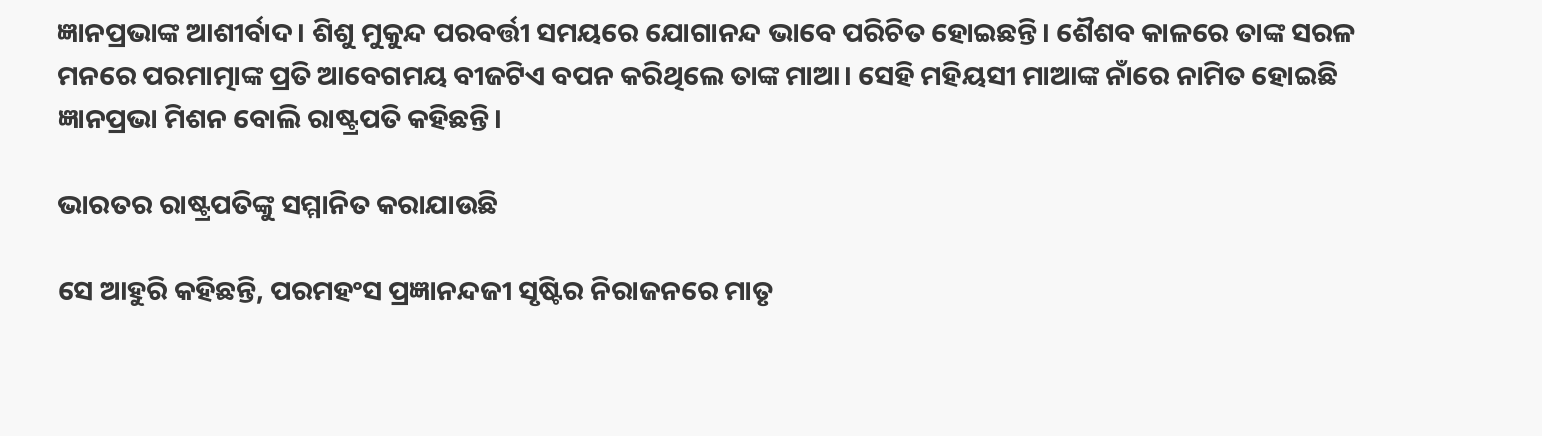ଜ୍ଞାନପ୍ରଭାଙ୍କ ଆଶୀର୍ବାଦ। ଶିଶୁ ମୁକୁନ୍ଦ ପରବର୍ତ୍ତୀ ସମୟରେ ଯୋଗାନନ୍ଦ ଭାବେ ପରିଚିତ ହୋଇଛନ୍ତି। ଶୈଶବ କାଳରେ ତାଙ୍କ ସରଳ ମନରେ ପରମାତ୍ମାଙ୍କ ପ୍ରତି ଆବେଗମୟ ବୀଜଟିଏ ବପନ କରିଥିଲେ ତାଙ୍କ ମାଆ। ସେହି ମହିୟସୀ ମାଆଙ୍କ ନାଁରେ ନାମିତ ହୋଇଛି ଜ୍ଞାନପ୍ରଭା ମିଶନ ବୋଲି ରାଷ୍ଟ୍ରପତି କହିଛନ୍ତି।

ଭାରତର ରାଷ୍ଟ୍ରପତିଙ୍କୁ ସମ୍ମାନିତ କରାଯାଉଛି

ସେ ଆହୁରି କହିଛନ୍ତି, ପରମହଂସ ପ୍ରଜ୍ଞାନନ୍ଦଜୀ ସୃଷ୍ଟିର ନିରାଜନରେ ମାତୃ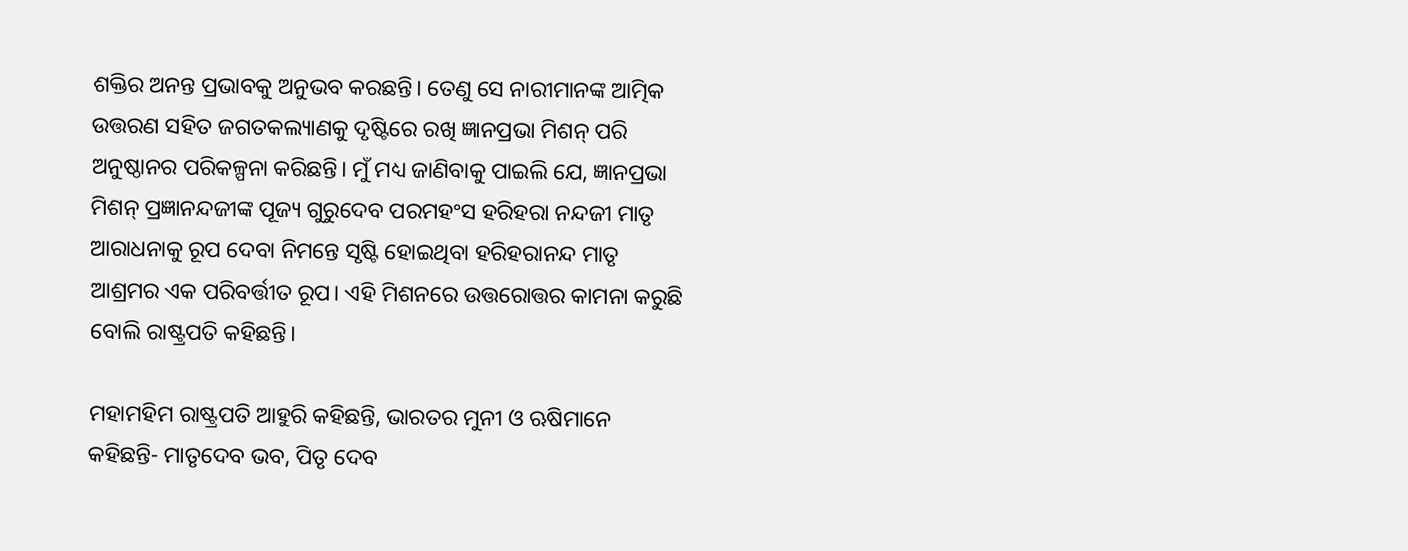ଶକ୍ତିର ଅନନ୍ତ ପ୍ରଭାବକୁ ଅନୁଭବ କରଛନ୍ତି। ତେଣୁ ସେ ନାରୀମାନଙ୍କ ଆତ୍ମିକ ଉତ୍ତରଣ ସହିତ ଜଗତକଲ୍ୟାଣକୁ ଦୃଷ୍ଟିରେ ରଖି ଜ୍ଞାନପ୍ରଭା ମିଶନ୍ ପରି ଅନୁଷ୍ଠାନର ପରିକଳ୍ପନା କରିଛନ୍ତି। ମୁଁ ମଧ୍ୟ ଜାଣିବାକୁ ପାଇଲି ଯେ, ଜ୍ଞାନପ୍ରଭା ମିଶନ୍ ପ୍ରଜ୍ଞାନନ୍ଦଜୀଙ୍କ ପୂଜ୍ୟ ଗୁରୁଦେବ ପରମହଂସ ହରିହରା ନନ୍ଦଜୀ ମାତୃ ଆରାଧନାକୁ ରୂପ ଦେବା ନିମନ୍ତେ ସୃଷ୍ଟି ହୋଇଥିବା ହରିହରାନନ୍ଦ ମାତୃ ଆଶ୍ରମର ଏକ ପରିବର୍ତ୍ତୀତ ରୂପ। ଏହି ମିଶନରେ ଉତ୍ତରୋତ୍ତର କାମନା କରୁଛି ବୋଲି ରାଷ୍ଟ୍ରପତି କହିଛନ୍ତି।

ମହାମହିମ ରାଷ୍ଟ୍ରପତି ଆହୁରି କହିଛନ୍ତି, ଭାରତର ମୁନୀ ଓ ଋଷିମାନେ କହିଛନ୍ତି- ମାତୃଦେବ ଭବ, ପିତୃ ଦେବ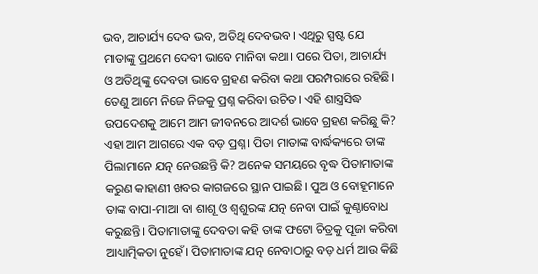ଭବ, ଆଚାର୍ଯ୍ୟ ଦେବ ଭବ, ଅତିଥି ଦେବଭବ। ଏଥିରୁ ସ୍ପଷ୍ଟ ଯେ ମାତାଙ୍କୁ ପ୍ରଥମେ ଦେବୀ ଭାବେ ମାନିବା କଥା। ପରେ ପିତା, ଆଚାର୍ଯ୍ୟ ଓ ଅତିଥିଙ୍କୁ ଦେବତା ଭାବେ ଗ୍ରହଣ କରିବା କଥା ପରମ୍ପରାରେ ରହିଛି। ତେଣୁ ଆମେ ନିଜେ ନିଜକୁ ପ୍ରଶ୍ନ କରିବା ଉଚିତ। ଏହି ଶାସ୍ତ୍ରସିଦ୍ଧ ଉପଦେଶକୁ ଆମେ ଆମ ଜୀବନରେ ଆଦର୍ଶ ଭାବେ ଗ୍ରହଣ କରିଛୁ କି? ଏହା ଆମ ଆଗରେ ଏକ ବଡ଼ ପ୍ରଶ୍ନ। ପିତା ମାତାଙ୍କ ବାର୍ଦ୍ଧକ୍ୟରେ ତାଙ୍କ ପିଲାମାନେ ଯତ୍ନ ନେଉଛନ୍ତି କି? ଅନେକ ସମୟରେ ବୃଦ୍ଧ ପିତାମାତାଙ୍କ କରୁଣ କାହାଣୀ ଖବର କାଗଜରେ ସ୍ଥାନ ପାଇଛି। ପୁଅ ଓ ବୋହୂମାନେ ତାଙ୍କ ବାପା-ମାଆ ବା ଶାଶୂ ଓ ଶ୍ୱଶୁରଙ୍କ ଯତ୍ନ ନେବା ପାଇଁ କୁଣ୍ଠାବୋଧ କରୁଛନ୍ତି। ପିତାମାତାଙ୍କୁ ଦେବତା କହି ତାଙ୍କ ଫଟୋ ଚିତ୍ରକୁ ପୂଜା କରିବା ଆଧ୍ୟାତ୍ମିକତା ନୁହେଁ। ପିତାମାତାଙ୍କ ଯତ୍ନ ନେବାଠାରୁ ବଡ଼ ଧର୍ମ ଆଉ କିଛି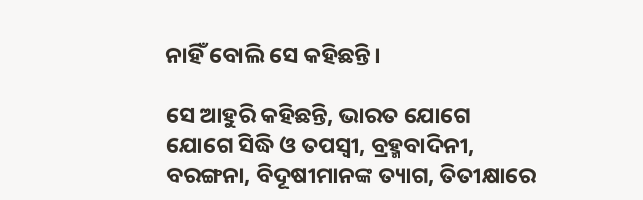ନାହିଁ ବୋଲି ସେ କହିଛନ୍ତି।

ସେ ଆହୁରି କହିଛନ୍ତି, ଭାରତ ଯୋଗେ ଯୋଗେ ସିଦ୍ଧି ଓ ତପସ୍ୱୀ, ବ୍ରହ୍ମବାଦିନୀ, ବରଙ୍ଗନା, ବିଦୂଷୀମାନଙ୍କ ତ୍ୟାଗ, ତିତୀକ୍ଷାରେ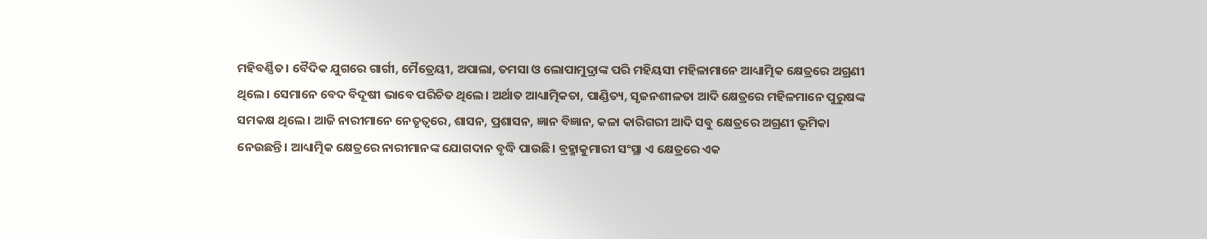ମହିବର୍ଣ୍ଣିତ। ବୈଦିକ ଯୁଗରେ ଗାର୍ଗୀ, ମୈତ୍ରେୟୀ, ଅପାଲା, ତମସା ଓ ଲୋପାମୁଦ୍ରାଙ୍କ ପରି ମହିୟସୀ ମହିଳାମାନେ ଆଧ୍ୟାତ୍ମିକ କ୍ଷେତ୍ରରେ ଅଗ୍ରଣୀ ଥିଲେ। ସେମାନେ ବେଦ ବିଦୂଷୀ ଭାବେ ପରିଚିତ ଥିଲେ। ଅର୍ଥାତ ଆଧ୍ୟାତ୍ମିକତା, ପାଣ୍ଡିତ୍ୟ, ସୃଜନଶୀଳତା ଆଦି କ୍ଷେତ୍ରରେ ମହିଳମାନେ ପୁରୁଷଙ୍କ ସମକକ୍ଷ ଥିଲେ। ଆଜି ନାରୀମାନେ ନେତୃତ୍ୱରେ, ଶାସନ, ପ୍ରଶାସନ, ଜ୍ଞାନ ବିଜ୍ଞାନ, କଳା କାରିଗରୀ ଆଦି ସବୁ କ୍ଷେତ୍ରରେ ଅଗ୍ରଣୀ ଭୂମିକା ନେଉଛନ୍ତି। ଆଧ୍ୟାତ୍ମିକ କ୍ଷେତ୍ରରେ ନାରୀମାନଙ୍କ ଯୋଗଦାନ ବୃଦ୍ଧି ପାଉଛି। ବ୍ରହ୍ମାକୁମାରୀ ସଂସ୍ଥା ଏ କ୍ଷେତ୍ରରେ ଏକ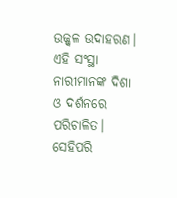ଉଜ୍ଜ୍ୱଳ ଉଦାହରଣ। ଏହି ସଂସ୍ଥା ନାରୀମାନଙ୍କ ଦିଶା ଓ ଦର୍ଶନରେ ପରିଚାଳିତ। ସେହିପରି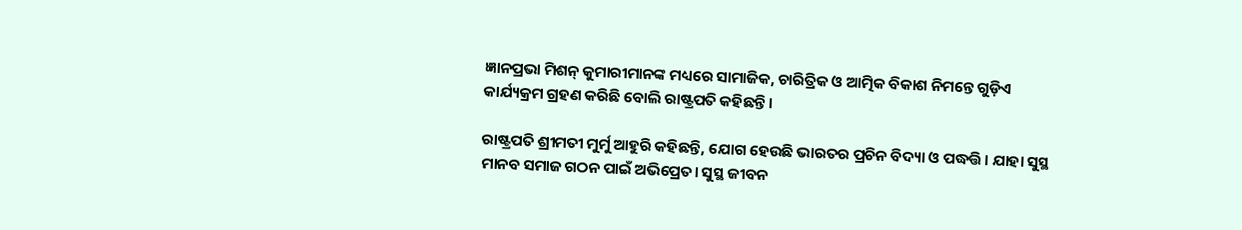ଜ୍ଞାନପ୍ରଭା ମିଶନ୍ କୁମାରୀମାନଙ୍କ ମଧ୍ୟରେ ସାମାଜିକ, ଚାରିତ୍ରିକ ଓ ଆତ୍ମିକ ବିକାଶ ନିମନ୍ତେ ଗୁଡ଼ିଏ କାର୍ଯ୍ୟକ୍ରମ ଗ୍ରହଣ କରିଛି ବୋଲି ରାଷ୍ଟ୍ରପତି କହିଛନ୍ତି।

ରାଷ୍ଟ୍ରପତି ଶ୍ରୀମତୀ ମୁର୍ମୁ ଆହୁରି କହିଛନ୍ତି, ଯୋଗ ହେଉଛି ଭାରତର ପ୍ରଚିନ ବିଦ୍ୟା ଓ ପଦ୍ଧତ୍ତି। ଯାହା ସୁସ୍ଥ ମାନବ ସମାଜ ଗଠନ ପାଇଁ ଅଭିପ୍ରେତ। ସୁସ୍ଥ ଜୀବନ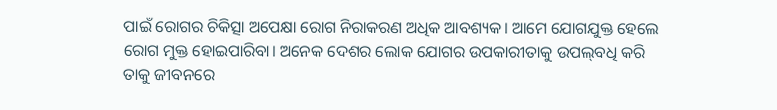ପାଇଁ ରୋଗର ଚିକିତ୍ସା ଅପେକ୍ଷା ରୋଗ ନିରାକରଣ ଅଧିକ ଆବଶ୍ୟକ। ଆମେ ଯୋଗଯୁକ୍ତ ହେଲେ ରୋଗ ମୁକ୍ତ ହୋଇପାରିବା। ଅନେକ ଦେଶର ଲୋକ ଯୋଗର ଉପକାରୀତାକୁ ଉପଲ୍‌ବଧି କରି ତାକୁ ଜୀବନରେ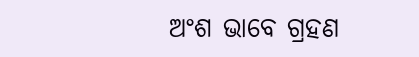ଅଂଶ ଭାବେ ଗ୍ରହଣ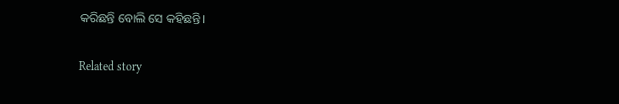କରିଛନ୍ତି ବୋଲି ସେ କହିଛନ୍ତି।

Related story